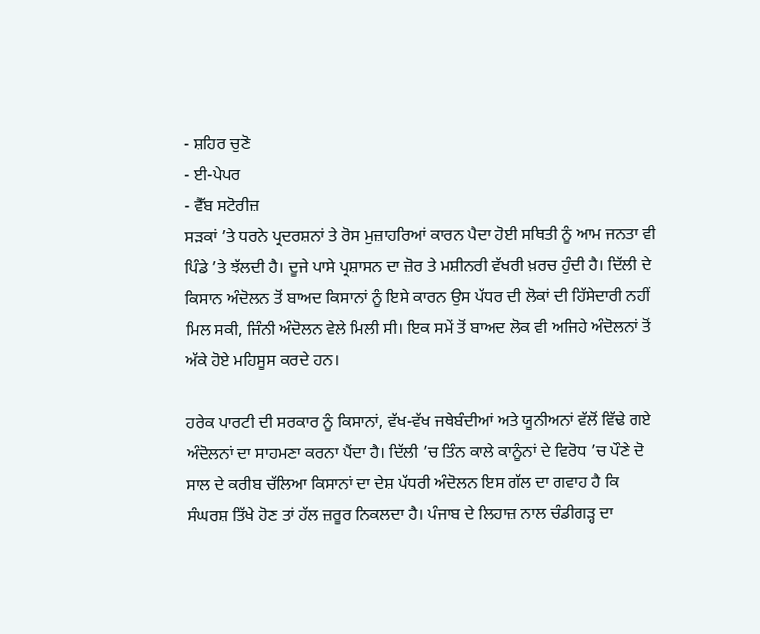- ਸ਼ਹਿਰ ਚੁਣੋ
- ਈ-ਪੇਪਰ
- ਵੈੱਬ ਸਟੋਰੀਜ਼
ਸੜਕਾਂ ’ਤੇ ਧਰਨੇ ਪ੍ਰਦਰਸ਼ਨਾਂ ਤੇ ਰੋਸ ਮੁਜ਼ਾਹਰਿਆਂ ਕਾਰਨ ਪੈਦਾ ਹੋਈ ਸਥਿਤੀ ਨੂੰ ਆਮ ਜਨਤਾ ਵੀ ਪਿੰਡੇ ’ਤੇ ਝੱਲਦੀ ਹੈ। ਦੂਜੇ ਪਾਸੇ ਪ੍ਰਸ਼ਾਸਨ ਦਾ ਜ਼ੋਰ ਤੇ ਮਸ਼ੀਨਰੀ ਵੱਖਰੀ ਖ਼ਰਚ ਹੁੰਦੀ ਹੈ। ਦਿੱਲੀ ਦੇ ਕਿਸਾਨ ਅੰਦੋਲਨ ਤੋਂ ਬਾਅਦ ਕਿਸਾਨਾਂ ਨੂੰ ਇਸੇ ਕਾਰਨ ਉਸ ਪੱਧਰ ਦੀ ਲੋਕਾਂ ਦੀ ਹਿੱਸੇਦਾਰੀ ਨਹੀਂ ਮਿਲ ਸਕੀ, ਜਿੰਨੀ ਅੰਦੋਲਨ ਵੇਲੇ ਮਿਲੀ ਸੀ। ਇਕ ਸਮੇਂ ਤੋਂ ਬਾਅਦ ਲੋਕ ਵੀ ਅਜਿਹੇ ਅੰਦੋਲਨਾਂ ਤੋਂ ਅੱਕੇ ਹੋਏ ਮਹਿਸੂਸ ਕਰਦੇ ਹਨ।

ਹਰੇਕ ਪਾਰਟੀ ਦੀ ਸਰਕਾਰ ਨੂੰ ਕਿਸਾਨਾਂ, ਵੱਖ-ਵੱਖ ਜਥੇਬੰਦੀਆਂ ਅਤੇ ਯੂਨੀਅਨਾਂ ਵੱਲੋਂ ਵਿੱਢੇ ਗਏ ਅੰਦੋਲਨਾਂ ਦਾ ਸਾਹਮਣਾ ਕਰਨਾ ਪੈਂਦਾ ਹੈ। ਦਿੱਲੀ ’ਚ ਤਿੰਨ ਕਾਲੇ ਕਾਨੂੰਨਾਂ ਦੇ ਵਿਰੋਧ ’ਚ ਪੌਣੇ ਦੋ ਸਾਲ ਦੇ ਕਰੀਬ ਚੱਲਿਆ ਕਿਸਾਨਾਂ ਦਾ ਦੇਸ਼ ਪੱਧਰੀ ਅੰਦੋਲਨ ਇਸ ਗੱਲ ਦਾ ਗਵਾਹ ਹੈ ਕਿ ਸੰਘਰਸ਼ ਤਿੱਖੇ ਹੋਣ ਤਾਂ ਹੱਲ ਜ਼ਰੂਰ ਨਿਕਲਦਾ ਹੈ। ਪੰਜਾਬ ਦੇ ਲਿਹਾਜ਼ ਨਾਲ ਚੰਡੀਗੜ੍ਹ ਦਾ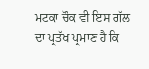ਮਟਕਾ ਚੌਕ ਵੀ ਇਸ ਗੱਲ ਦਾ ਪ੍ਰਤੱਖ ਪ੍ਰਮਾਣ ਹੈ ਕਿ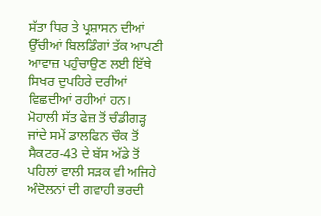ਸੱਤਾ ਧਿਰ ਤੇ ਪ੍ਰਸ਼ਾਸਨ ਦੀਆਂ ਉੱਚੀਆਂ ਬਿਲਡਿੰਗਾਂ ਤੱਕ ਆਪਣੀ ਆਵਾਜ਼ ਪਹੁੰਚਾਉਣ ਲਈ ਇੱਥੇ ਸਿਖਰ ਦੁਪਹਿਰੇ ਦਰੀਆਂ ਵਿਛਦੀਆਂ ਰਹੀਆਂ ਹਨ।
ਮੋਹਾਲੀ ਸੱਤ ਫੇਜ਼ ਤੋਂ ਚੰਡੀਗੜ੍ਹ ਜਾਂਦੇ ਸਮੇਂ ਡਾਲਫਿਨ ਚੌਕ ਤੋਂ ਸੈਕਟਰ-43 ਦੇ ਬੱਸ ਅੱਡੇ ਤੋਂ ਪਹਿਲਾਂ ਵਾਲੀ ਸੜਕ ਵੀ ਅਜਿਹੇ ਅੰਦੋਲਨਾਂ ਦੀ ਗਵਾਹੀ ਭਰਦੀ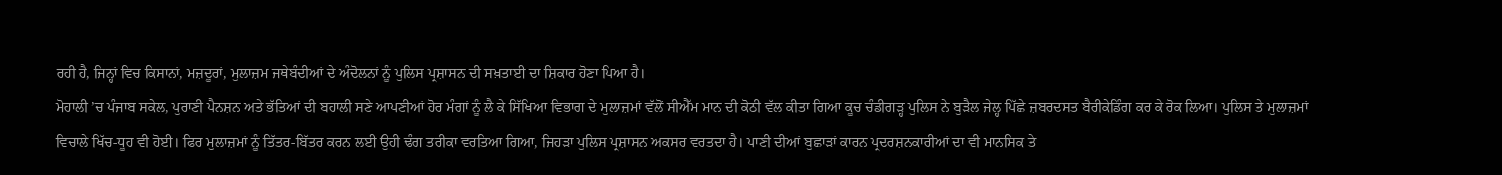ਰਹੀ ਹੈ, ਜਿਨ੍ਹਾਂ ਵਿਚ ਕਿਸਾਨਾਂ, ਮਜ਼ਦੂਰਾਂ, ਮੁਲਾਜ਼ਮ ਜਥੇਬੰਦੀਆਂ ਦੇ ਅੰਦੋਲਨਾਂ ਨੂੰ ਪੁਲਿਸ ਪ੍ਰਸ਼ਾਸਨ ਦੀ ਸਖ਼ਤਾਈ ਦਾ ਸ਼ਿਕਾਰ ਹੋਣਾ ਪਿਆ ਹੈ।
ਮੋਹਾਲੀ ’ਚ ਪੰਜਾਬ ਸਕੇਲ, ਪੁਰਾਣੀ ਪੈਨਸ਼ਨ ਅਤੇ ਭੱਤਿਆਂ ਦੀ ਬਹਾਲੀ ਸਣੇ ਆਪਣੀਆਂ ਹੋਰ ਮੰਗਾਂ ਨੂੰ ਲੈ ਕੇ ਸਿੱਖਿਆ ਵਿਭਾਗ ਦੇ ਮੁਲਾਜ਼ਮਾਂ ਵੱਲੋਂ ਸੀਐੱਮ ਮਾਨ ਦੀ ਕੋਠੀ ਵੱਲ ਕੀਤਾ ਗਿਆ ਕੂਚ ਚੰਡੀਗੜ੍ਹ ਪੁਲਿਸ ਨੇ ਬੁੜੈਲ ਜੇਲ੍ਹ ਪਿੱਛੇ ਜ਼ਬਰਦਸਤ ਬੈਰੀਕੇਡਿੰਗ ਕਰ ਕੇ ਰੋਕ ਲਿਆ। ਪੁਲਿਸ ਤੇ ਮੁਲਾਜ਼ਮਾਂ ਵਿਚਾਲੇ ਖਿੱਚ-ਧੂਹ ਵੀ ਹੋਈ। ਫਿਰ ਮੁਲਾਜ਼ਮਾਂ ਨੂੰ ਤਿੱਤਰ-ਬਿੱਤਰ ਕਰਨ ਲਈ ਉਹੀ ਢੰਗ ਤਰੀਕਾ ਵਰਤਿਆ ਗਿਆ, ਜਿਹੜਾ ਪੁਲਿਸ ਪ੍ਰਸ਼ਾਸਨ ਅਕਸਰ ਵਰਤਦਾ ਹੈ। ਪਾਣੀ ਦੀਆਂ ਬੁਛਾੜਾਂ ਕਾਰਨ ਪ੍ਰਦਰਸ਼ਨਕਾਰੀਆਂ ਦਾ ਵੀ ਮਾਨਸਿਕ ਤੇ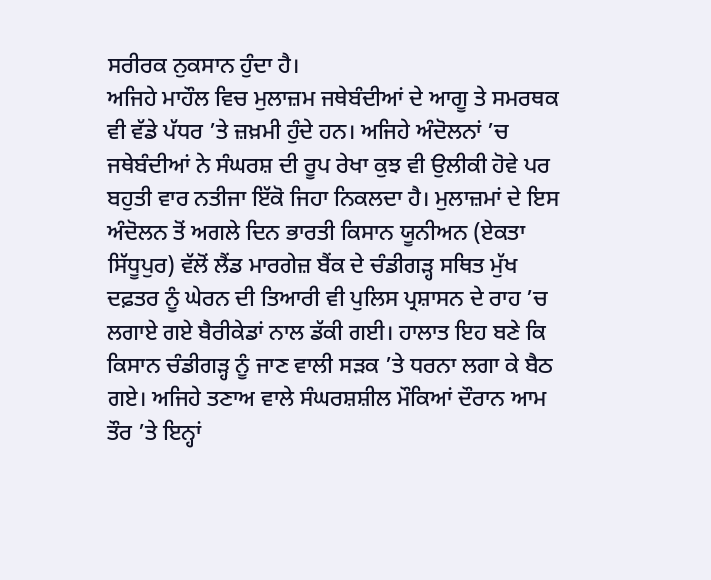ਸਰੀਰਕ ਨੁਕਸਾਨ ਹੁੰਦਾ ਹੈ।
ਅਜਿਹੇ ਮਾਹੌਲ ਵਿਚ ਮੁਲਾਜ਼ਮ ਜਥੇਬੰਦੀਆਂ ਦੇ ਆਗੂ ਤੇ ਸਮਰਥਕ ਵੀ ਵੱਡੇ ਪੱਧਰ ’ਤੇ ਜ਼ਖ਼ਮੀ ਹੁੰਦੇ ਹਨ। ਅਜਿਹੇ ਅੰਦੋਲਨਾਂ ’ਚ ਜਥੇਬੰਦੀਆਂ ਨੇ ਸੰਘਰਸ਼ ਦੀ ਰੂਪ ਰੇਖਾ ਕੁਝ ਵੀ ਉਲੀਕੀ ਹੋਵੇ ਪਰ ਬਹੁਤੀ ਵਾਰ ਨਤੀਜਾ ਇੱਕੋ ਜਿਹਾ ਨਿਕਲਦਾ ਹੈ। ਮੁਲਾਜ਼ਮਾਂ ਦੇ ਇਸ ਅੰਦੋਲਨ ਤੋਂ ਅਗਲੇ ਦਿਨ ਭਾਰਤੀ ਕਿਸਾਨ ਯੂਨੀਅਨ (ਏਕਤਾ ਸਿੱਧੂਪੁਰ) ਵੱਲੋਂ ਲੈਂਡ ਮਾਰਗੇਜ਼ ਬੈਂਕ ਦੇ ਚੰਡੀਗੜ੍ਹ ਸਥਿਤ ਮੁੱਖ ਦਫ਼ਤਰ ਨੂੰ ਘੇਰਨ ਦੀ ਤਿਆਰੀ ਵੀ ਪੁਲਿਸ ਪ੍ਰਸ਼ਾਸਨ ਦੇ ਰਾਹ ’ਚ ਲਗਾਏ ਗਏ ਬੈਰੀਕੇਡਾਂ ਨਾਲ ਡੱਕੀ ਗਈ। ਹਾਲਾਤ ਇਹ ਬਣੇ ਕਿ ਕਿਸਾਨ ਚੰਡੀਗੜ੍ਹ ਨੂੰ ਜਾਣ ਵਾਲੀ ਸੜਕ ’ਤੇ ਧਰਨਾ ਲਗਾ ਕੇ ਬੈਠ ਗਏ। ਅਜਿਹੇ ਤਣਾਅ ਵਾਲੇ ਸੰਘਰਸ਼ਸ਼ੀਲ ਮੌਕਿਆਂ ਦੌਰਾਨ ਆਮ ਤੌਰ ’ਤੇ ਇਨ੍ਹਾਂ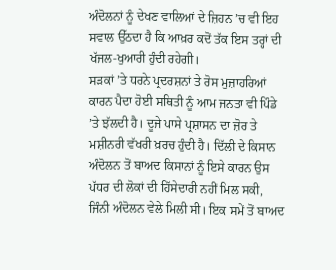ਅੰਦੋਲਨਾਂ ਨੂੰ ਦੇਖਣ ਵਾਲਿਆਂ ਦੇ ਜ਼ਿਹਨ ’ਚ ਵੀ ਇਹ ਸਵਾਲ ਉੱਠਦਾ ਹੈ ਕਿ ਆਖ਼ਰ ਕਦੋਂ ਤੱਕ ਇਸ ਤਰ੍ਹਾਂ ਦੀ ਖੱਜਲ-ਖੁਆਰੀ ਹੁੰਦੀ ਰਹੇਗੀ।
ਸੜਕਾਂ ’ਤੇ ਧਰਨੇ ਪ੍ਰਦਰਸ਼ਨਾਂ ਤੇ ਰੋਸ ਮੁਜ਼ਾਹਰਿਆਂ ਕਾਰਨ ਪੈਦਾ ਹੋਈ ਸਥਿਤੀ ਨੂੰ ਆਮ ਜਨਤਾ ਵੀ ਪਿੰਡੇ ’ਤੇ ਝੱਲਦੀ ਹੈ। ਦੂਜੇ ਪਾਸੇ ਪ੍ਰਸ਼ਾਸਨ ਦਾ ਜ਼ੋਰ ਤੇ ਮਸ਼ੀਨਰੀ ਵੱਖਰੀ ਖ਼ਰਚ ਹੁੰਦੀ ਹੈ। ਦਿੱਲੀ ਦੇ ਕਿਸਾਨ ਅੰਦੋਲਨ ਤੋਂ ਬਾਅਦ ਕਿਸਾਨਾਂ ਨੂੰ ਇਸੇ ਕਾਰਨ ਉਸ ਪੱਧਰ ਦੀ ਲੋਕਾਂ ਦੀ ਹਿੱਸੇਦਾਰੀ ਨਹੀਂ ਮਿਲ ਸਕੀ, ਜਿੰਨੀ ਅੰਦੋਲਨ ਵੇਲੇ ਮਿਲੀ ਸੀ। ਇਕ ਸਮੇਂ ਤੋਂ ਬਾਅਦ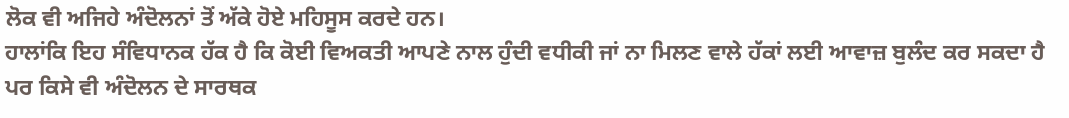ਲੋਕ ਵੀ ਅਜਿਹੇ ਅੰਦੋਲਨਾਂ ਤੋਂ ਅੱਕੇ ਹੋਏ ਮਹਿਸੂਸ ਕਰਦੇ ਹਨ।
ਹਾਲਾਂਕਿ ਇਹ ਸੰਵਿਧਾਨਕ ਹੱਕ ਹੈ ਕਿ ਕੋਈ ਵਿਅਕਤੀ ਆਪਣੇ ਨਾਲ ਹੁੰਦੀ ਵਧੀਕੀ ਜਾਂ ਨਾ ਮਿਲਣ ਵਾਲੇ ਹੱਕਾਂ ਲਈ ਆਵਾਜ਼ ਬੁਲੰਦ ਕਰ ਸਕਦਾ ਹੈ ਪਰ ਕਿਸੇ ਵੀ ਅੰਦੋਲਨ ਦੇ ਸਾਰਥਕ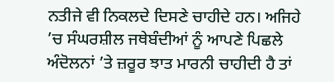ਨਤੀਜੇ ਵੀ ਨਿਕਲਦੇ ਦਿਸਣੇ ਚਾਹੀਦੇ ਹਨ। ਅਜਿਹੇ ’ਚ ਸੰਘਰਸ਼ੀਲ ਜਥੇਬੰਦੀਆਂ ਨੂੰ ਆਪਣੇ ਪਿਛਲੇ ਅੰਦੋਲਨਾਂ ’ਤੇ ਜ਼ਰੂਰ ਝਾਤ ਮਾਰਨੀ ਚਾਹੀਦੀ ਹੈ ਤਾਂ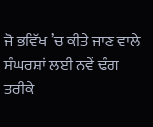ਜੋ ਭਵਿੱਖ ’ਚ ਕੀਤੇ ਜਾਣ ਵਾਲੇ ਸੰਘਰਸ਼ਾਂ ਲਈ ਨਵੇਂ ਢੰਗ ਤਰੀਕੇ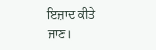ਇਜ਼ਾਦ ਕੀਤੇ ਜਾਣ।